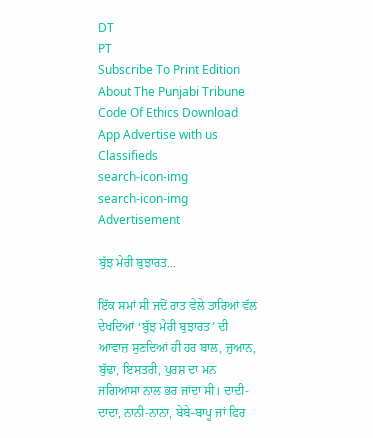DT
PT
Subscribe To Print Edition About The Punjabi Tribune Code Of Ethics Download App Advertise with us Classifieds
search-icon-img
search-icon-img
Advertisement

ਬੁੱਝ ਮੇਰੀ ਬੁਝਾਰਤ...

ਇੱਕ ਸਮਾਂ ਸੀ ਜਦੋਂ ਰਾਤ ਵੇਲੇ ਤਾਰਿਆਂ ਵੱਲ ਦੇਖਦਿਆਂ ‘ਬੁੱਝ ਮੇਰੀ ਬੁਝਾਰਤ’ ਦੀ ਆਵਾਜ਼ ਸੁਣਦਿਆਂ ਹੀ ਹਰ ਬਾਲ, ਜੁਆਨ, ਬੁੱਢਾ, ਇਸਤਰੀ, ਪੁਰਸ਼ ਦਾ ਮਨ ਜਗਿਆਸਾ ਨਾਲ ਭਰ ਜਾਂਦਾ ਸੀ। ਦਾਦੀ-ਦਾਦਾ, ਨਾਨੀ-ਨਾਨਾ, ਬੇਬੇ-ਬਾਪੂ ਜਾਂ ਫਿਰ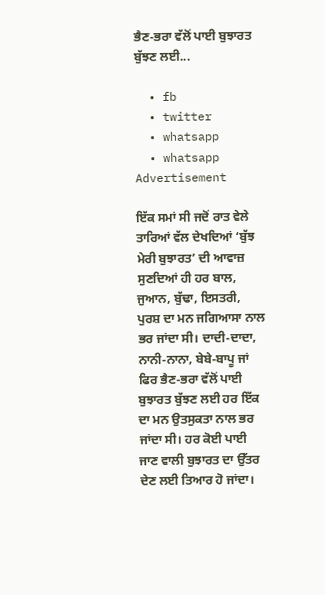ਭੈਣ-ਭਰਾ ਵੱਲੋਂ ਪਾਈ ਬੁਝਾਰਤ ਬੁੱਝਣ ਲਈ...

  • fb
  • twitter
  • whatsapp
  • whatsapp
Advertisement

ਇੱਕ ਸਮਾਂ ਸੀ ਜਦੋਂ ਰਾਤ ਵੇਲੇ ਤਾਰਿਆਂ ਵੱਲ ਦੇਖਦਿਆਂ ‘ਬੁੱਝ ਮੇਰੀ ਬੁਝਾਰਤ’ ਦੀ ਆਵਾਜ਼ ਸੁਣਦਿਆਂ ਹੀ ਹਰ ਬਾਲ, ਜੁਆਨ, ਬੁੱਢਾ, ਇਸਤਰੀ, ਪੁਰਸ਼ ਦਾ ਮਨ ਜਗਿਆਸਾ ਨਾਲ ਭਰ ਜਾਂਦਾ ਸੀ। ਦਾਦੀ-ਦਾਦਾ, ਨਾਨੀ-ਨਾਨਾ, ਬੇਬੇ-ਬਾਪੂ ਜਾਂ ਫਿਰ ਭੈਣ-ਭਰਾ ਵੱਲੋਂ ਪਾਈ ਬੁਝਾਰਤ ਬੁੱਝਣ ਲਈ ਹਰ ਇੱਕ ਦਾ ਮਨ ਉਤਸੁਕਤਾ ਨਾਲ ਭਰ ਜਾਂਦਾ ਸੀ। ਹਰ ਕੋਈ ਪਾਈ ਜਾਣ ਵਾਲੀ ਬੁਝਾਰਤ ਦਾ ਉੱਤਰ ਦੇਣ ਲਈ ਤਿਆਰ ਹੋ ਜਾਂਦਾ।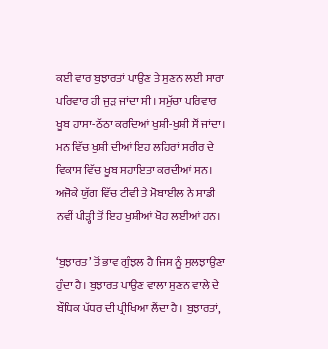ਕਈ ਵਾਰ ਬੁਝਾਰਤਾਂ ਪਾਉਣ ਤੇ ਸੁਣਨ ਲਈ ਸਾਰਾ ਪਰਿਵਾਰ ਹੀ ਜੁੜ ਜਾਂਦਾ ਸੀ। ਸਮੁੱਚਾ ਪਰਿਵਾਰ ਖੂਬ ਹਾਸਾ-ਠੱਠਾ ਕਰਦਿਆਂ ਖੁਸ਼ੀ-ਖੁਸ਼ੀ ਸੌਂ ਜਾਂਦਾ। ਮਨ ਵਿੱਚ ਖੁਸ਼ੀ ਦੀਆਂ ਇਹ ਲਹਿਰਾਂ ਸਰੀਰ ਦੇ ਵਿਕਾਸ ਵਿੱਚ ਖੂਬ ਸਹਾਇਤਾ ਕਰਦੀਆਂ ਸਨ। ਅਜੋਕੇ ਯੁੱਗ ਵਿੱਚ ਟੀਵੀ ਤੇ ਮੋਬਾਈਲ ਨੇ ਸਾਡੀ ਨਵੀਂ ਪੀੜ੍ਹੀ ਤੋਂ ਇਹ ਖੁਸ਼ੀਆਂ ਖੋਹ ਲਈਆਂ ਹਨ।

‘ਬੁਝਾਰਤ’ ਤੋਂ ਭਾਵ ਗੁੰਝਲ ਹੈ ਜਿਸ ਨੂੰ ਸੁਲਝਾਉਣਾ ਹੁੰਦਾ ਹੈ। ਬੁਝਾਰਤ ਪਾਉਣ ਵਾਲਾ ਸੁਣਨ ਵਾਲੇ ਦੇ ਬੌਧਿਕ ਪੱਧਰ ਦੀ ਪ੍ਰੀਖਿਆ ਲੈਂਦਾ ਹੈ। ਬੁਝਾਰਤਾਂ,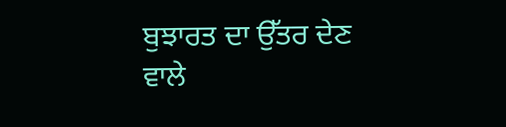ਬੁਝਾਰਤ ਦਾ ਉੱਤਰ ਦੇਣ ਵਾਲੇ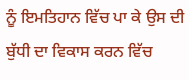ਨੂੰ ਇਮਤਿਹਾਨ ਵਿੱਚ ਪਾ ਕੇ ਉਸ ਦੀ ਬੁੱਧੀ ਦਾ ਵਿਕਾਸ ਕਰਨ ਵਿੱਚ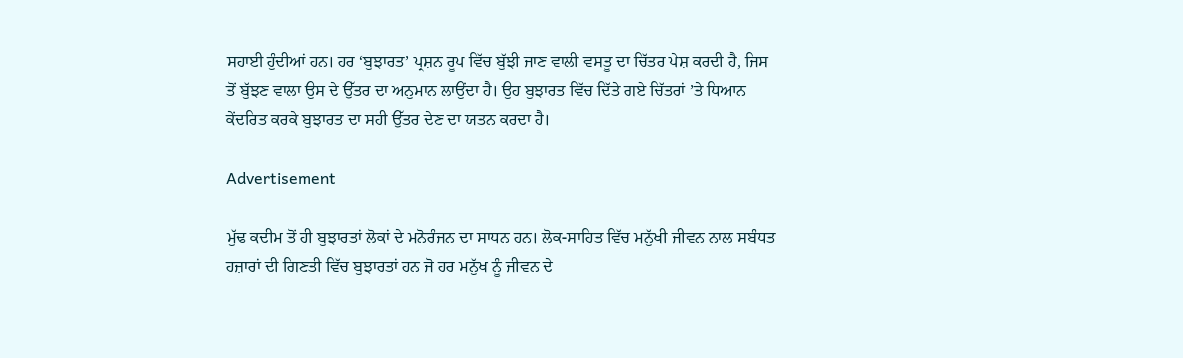ਸਹਾਈ ਹੁੰਦੀਆਂ ਹਨ। ਹਰ ‘ਬੁਝਾਰਤ’ ਪ੍ਰਸ਼ਨ ਰੂਪ ਵਿੱਚ ਬੁੱਝੀ ਜਾਣ ਵਾਲੀ ਵਸਤੂ ਦਾ ਚਿੱਤਰ ਪੇਸ਼ ਕਰਦੀ ਹੈ, ਜਿਸ ਤੋਂ ਬੁੱਝਣ ਵਾਲਾ ਉਸ ਦੇ ਉੱਤਰ ਦਾ ਅਨੁਮਾਨ ਲਾਉਂਦਾ ਹੈ। ਉਹ ਬੁਝਾਰਤ ਵਿੱਚ ਦਿੱਤੇ ਗਏ ਚਿੱਤਰਾਂ ’ਤੇ ਧਿਆਨ ਕੇਂਦਰਿਤ ਕਰਕੇ ਬੁਝਾਰਤ ਦਾ ਸਹੀ ਉੱਤਰ ਦੇਣ ਦਾ ਯਤਨ ਕਰਦਾ ਹੈ।

Advertisement

ਮੁੱਢ ਕਦੀਮ ਤੋਂ ਹੀ ਬੁਝਾਰਤਾਂ ਲੋਕਾਂ ਦੇ ਮਨੋਰੰਜਨ ਦਾ ਸਾਧਨ ਹਨ। ਲੋਕ-ਸਾਹਿਤ ਵਿੱਚ ਮਨੁੱਖੀ ਜੀਵਨ ਨਾਲ ਸਬੰਧਤ ਹਜ਼ਾਰਾਂ ਦੀ ਗਿਣਤੀ ਵਿੱਚ ਬੁਝਾਰਤਾਂ ਹਨ ਜੋ ਹਰ ਮਨੁੱਖ ਨੂੰ ਜੀਵਨ ਦੇ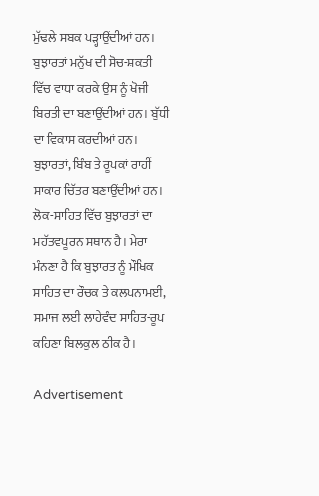ਮੁੱਢਲੇ ਸਬਕ ਪੜ੍ਹਾਉਂਦੀਆਂ ਹਨ। ਬੁਝਾਰਤਾਂ ਮਨੁੱਖ ਦੀ ਸੋਚ-ਸ਼ਕਤੀ ਵਿੱਚ ਵਾਧਾ ਕਰਕੇ ਉਸ ਨੂੰ ਖੋਜੀ ਬਿਰਤੀ ਦਾ ਬਣਾਉਂਦੀਆਂ ਹਨ। ਬੁੱਧੀ ਦਾ ਵਿਕਾਸ ਕਰਦੀਆਂ ਹਨ। ਬੁਝਾਰਤਾਂ, ਬਿੰਬ ਤੇ ਰੂਪਕਾਂ ਰਾਹੀਂ ਸਾਕਾਰ ਚਿੱਤਰ ਬਣਾਉਂਦੀਆਂ ਹਨ। ਲੋਕ-ਸਾਹਿਤ ਵਿੱਚ ਬੁਝਾਰਤਾਂ ਦਾ ਮਹੱਤਵਪੂਰਨ ਸਥਾਨ ਹੈ। ਮੇਰਾ ਮੰਨਣਾ ਹੈ ਕਿ ਬੁਝਾਰਤ ਨੂੰ ਮੌਖਿਕ ਸਾਹਿਤ ਦਾ ਰੌਚਕ ਤੇ ਕਲਪਨਾਮਈ, ਸਮਾਜ ਲਈ ਲਾਹੇਵੰਦ ਸਾਹਿਤ-ਰੂਪ ਕਹਿਣਾ ਬਿਲਕੁਲ ਠੀਕ ਹੈ।

Advertisement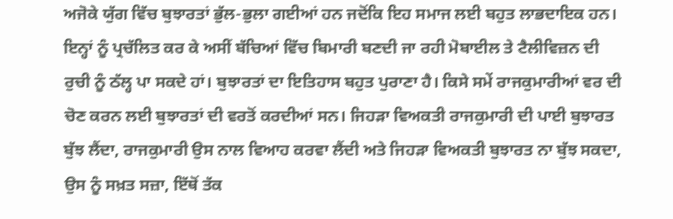ਅਜੋਕੇ ਯੁੱਗ ਵਿੱਚ ਬੁਝਾਰਤਾਂ ਭੁੱਲ-ਭੁਲਾ ਗਈਆਂ ਹਨ ਜਦੋਂਕਿ ਇਹ ਸਮਾਜ ਲਈ ਬਹੁਤ ਲਾਭਦਾਇਕ ਹਨ। ਇਨ੍ਹਾਂ ਨੂੰ ਪ੍ਰਚੱਲਿਤ ਕਰ ਕੇ ਅਸੀਂ ਬੱਚਿਆਂ ਵਿੱਚ ਬਿਮਾਰੀ ਬਣਦੀ ਜਾ ਰਹੀ ਮੋਬਾਈਲ ਤੇ ਟੈਲੀਵਿਜ਼ਨ ਦੀ ਰੁਚੀ ਨੂੰ ਠੱਲ੍ਹ ਪਾ ਸਕਦੇ ਹਾਂ। ਬੁਝਾਰਤਾਂ ਦਾ ਇਤਿਹਾਸ ਬਹੁਤ ਪੁਰਾਣਾ ਹੈ। ਕਿਸੇ ਸਮੇਂ ਰਾਜਕੁਮਾਰੀਆਂ ਵਰ ਦੀ ਚੋਣ ਕਰਨ ਲਈ ਬੁਝਾਰਤਾਂ ਦੀ ਵਰਤੋਂ ਕਰਦੀਆਂ ਸਨ। ਜਿਹੜਾ ਵਿਅਕਤੀ ਰਾਜਕੁਮਾਰੀ ਦੀ ਪਾਈ ਬੁਝਾਰਤ ਬੁੱਝ ਲੈਂਦਾ, ਰਾਜਕੁਮਾਰੀ ਉਸ ਨਾਲ ਵਿਆਹ ਕਰਵਾ ਲੈਂਦੀ ਅਤੇ ਜਿਹੜਾ ਵਿਅਕਤੀ ਬੁਝਾਰਤ ਨਾ ਬੁੱਝ ਸਕਦਾ, ਉਸ ਨੂੰ ਸਖ਼ਤ ਸਜ਼ਾ, ਇੱਥੋਂ ਤੱਕ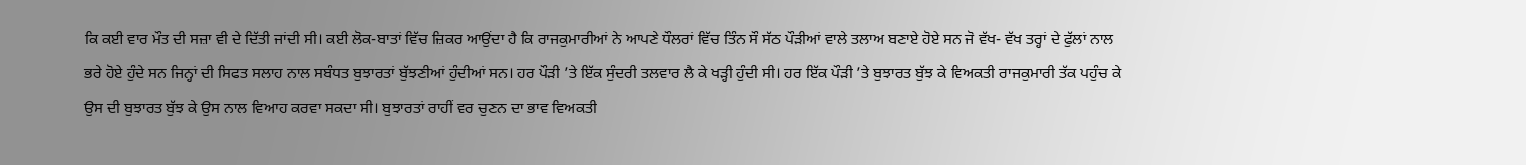ਕਿ ਕਈ ਵਾਰ ਮੌਤ ਦੀ ਸਜ਼ਾ ਵੀ ਦੇ ਦਿੱਤੀ ਜਾਂਦੀ ਸੀ। ਕਈ ਲੋਕ-ਬਾਤਾਂ ਵਿੱਚ ਜ਼ਿਕਰ ਆਉਂਦਾ ਹੈ ਕਿ ਰਾਜਕੁਮਾਰੀਆਂ ਨੇ ਆਪਣੇ ਧੌਲਰਾਂ ਵਿੱਚ ਤਿੰਨ ਸੌ ਸੱਠ ਪੌੜੀਆਂ ਵਾਲੇ ਤਲਾਅ ਬਣਾਏ ਹੋਏ ਸਨ ਜੋ ਵੱਖ- ਵੱਖ ਤਰ੍ਹਾਂ ਦੇ ਫੁੱਲਾਂ ਨਾਲ ਭਰੇ ਹੋਏ ਹੁੰਦੇ ਸਨ ਜਿਨ੍ਹਾਂ ਦੀ ਸਿਫਤ ਸਲਾਹ ਨਾਲ ਸਬੰਧਤ ਬੁਝਾਰਤਾਂ ਬੁੱਝਣੀਆਂ ਹੁੰਦੀਆਂ ਸਨ। ਹਰ ਪੌੜੀ ’ਤੇ ਇੱਕ ਸੁੰਦਰੀ ਤਲਵਾਰ ਲੈ ਕੇ ਖੜ੍ਹੀ ਹੁੰਦੀ ਸੀ। ਹਰ ਇੱਕ ਪੌੜੀ ’ਤੇ ਬੁਝਾਰਤ ਬੁੱਝ ਕੇ ਵਿਅਕਤੀ ਰਾਜਕੁਮਾਰੀ ਤੱਕ ਪਹੁੰਚ ਕੇ ਉਸ ਦੀ ਬੁਝਾਰਤ ਬੁੱਝ ਕੇ ਉਸ ਨਾਲ ਵਿਆਹ ਕਰਵਾ ਸਕਦਾ ਸੀ। ਬੁਝਾਰਤਾਂ ਰਾਹੀਂ ਵਰ ਚੁਣਨ ਦਾ ਭਾਵ ਵਿਅਕਤੀ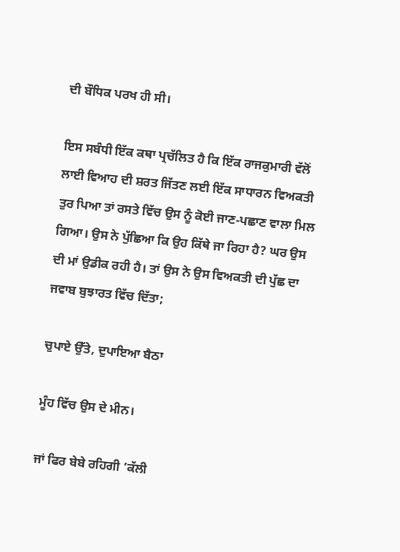ਦੀ ਬੌਧਿਕ ਪਰਖ ਹੀ ਸੀ।

ਇਸ ਸਬੰਧੀ ਇੱਕ ਕਥਾ ਪ੍ਰਚੱਲਿਤ ਹੈ ਕਿ ਇੱਕ ਰਾਜਕੁਮਾਰੀ ਵੱਲੋਂ ਲਾਈ ਵਿਆਹ ਦੀ ਸ਼ਰਤ ਜਿੱਤਣ ਲਈ ਇੱਕ ਸਾਧਾਰਨ ਵਿਅਕਤੀ ਤੁਰ ਪਿਆ ਤਾਂ ਰਸਤੇ ਵਿੱਚ ਉਸ ਨੂੰ ਕੋਈ ਜਾਣ-ਪਛਾਣ ਵਾਲਾ ਮਿਲ ਗਿਆ। ਉਸ ਨੇ ਪੁੱਛਿਆ ਕਿ ਉਹ ਕਿੱਥੇ ਜਾ ਰਿਹਾ ਹੈ? ਘਰ ਉਸ ਦੀ ਮਾਂ ਉਡੀਕ ਰਹੀ ਹੈ। ਤਾਂ ਉਸ ਨੇ ਉਸ ਵਿਅਕਤੀ ਦੀ ਪੁੱਛ ਦਾ ਜਵਾਬ ਬੁਝਾਰਤ ਵਿੱਚ ਦਿੱਤਾ;

ਚੁਪਾਏ ਉੱਤੇ, ਦੁਪਾਇਆ ਬੈਠਾ

ਮੂੰਹ ਵਿੱਚ ਉਸ ਦੇ ਮੀਨ।

ਜਾਂ ਫਿਰ ਬੇਬੇ ਰਹਿਗੀ ’ਕੱਲੀ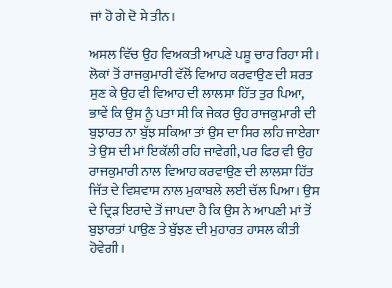ਜਾਂ ਹੋ ਗੇ ਦੋ ਸੇ ਤੀਨ।

ਅਸਲ ਵਿੱਚ ਉਹ ਵਿਅਕਤੀ ਆਪਣੇ ਪਸ਼ੂ ਚਾਰ ਰਿਹਾ ਸੀ। ਲੋਕਾਂ ਤੋਂ ਰਾਜਕੁਮਾਰੀ ਵੱਲੋਂ ਵਿਆਹ ਕਰਵਾਉਣ ਦੀ ਸ਼ਰਤ ਸੁਣ ਕੇ ਉਹ ਵੀ ਵਿਆਹ ਦੀ ਲਾਲਸਾ ਹਿੱਤ ਤੁਰ ਪਿਆ, ਭਾਵੇਂ ਕਿ ਉਸ ਨੂੰ ਪਤਾ ਸੀ ਕਿ ਜੇਕਰ ਉਹ ਰਾਜਕੁਮਾਰੀ ਦੀ ਬੁਝਾਰਤ ਨਾ ਬੁੱਝ ਸਕਿਆ ਤਾਂ ਉਸ ਦਾ ਸਿਰ ਲਹਿ ਜਾਏਗਾ ਤੇ ਉਸ ਦੀ ਮਾਂ ਇਕੱਲੀ ਰਹਿ ਜਾਵੇਗੀ, ਪਰ ਫਿਰ ਵੀ ਉਹ ਰਾਜਕੁਮਾਰੀ ਨਾਲ ਵਿਆਹ ਕਰਵਾਉਣ ਦੀ ਲਾਲਸਾ ਹਿੱਤ ਜਿੱਤ ਦੇ ਵਿਸ਼ਵਾਸ ਨਾਲ ਮੁਕਾਬਲੇ ਲਈ ਚੱਲ ਪਿਆ। ਉਸ ਦੇ ਦ੍ਰਿੜ ਇਰਾਦੇ ਤੋਂ ਜਾਪਦਾ ਹੈ ਕਿ ਉਸ ਨੇ ਆਪਣੀ ਮਾਂ ਤੋਂ ਬੁਝਾਰਤਾਂ ਪਾਉਣ ਤੇ ਬੁੱਝਣ ਦੀ ਮੁਹਾਰਤ ਹਾਸਲ ਕੀਤੀ ਹੋਵੇਗੀ।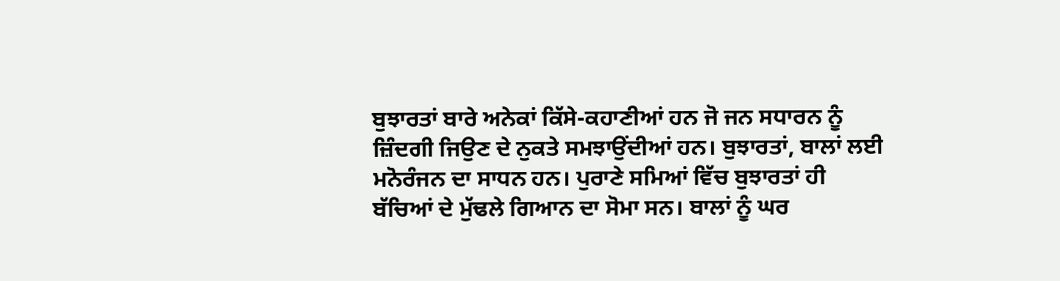ਬੁਝਾਰਤਾਂ ਬਾਰੇ ਅਨੇਕਾਂ ਕਿੱਸੇ-ਕਹਾਣੀਆਂ ਹਨ ਜੋ ਜਨ ਸਧਾਰਨ ਨੂੰ ਜ਼ਿੰਦਗੀ ਜਿਉਣ ਦੇ ਨੁਕਤੇ ਸਮਝਾਉਂਦੀਆਂ ਹਨ। ਬੁਝਾਰਤਾਂ, ਬਾਲਾਂ ਲਈ ਮਨੋਰੰਜਨ ਦਾ ਸਾਧਨ ਹਨ। ਪੁਰਾਣੇ ਸਮਿਆਂ ਵਿੱਚ ਬੁਝਾਰਤਾਂ ਹੀ ਬੱਚਿਆਂ ਦੇ ਮੁੱਢਲੇ ਗਿਆਨ ਦਾ ਸੋਮਾ ਸਨ। ਬਾਲਾਂ ਨੂੰ ਘਰ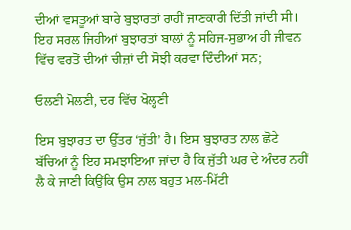ਦੀਆਂ ਵਸਤੂਆਂ ਬਾਰੇ ਬੁਝਾਰਤਾਂ ਰਾਹੀਂ ਜਾਣਕਾਰੀ ਦਿੱਤੀ ਜਾਂਦੀ ਸੀ। ਇਹ ਸਰਲ ਜਿਹੀਆਂ ਬੁਝਾਰਤਾਂ ਬਾਲਾਂ ਨੂੰ ਸਹਿਜ-ਸੁਭਾਅ ਹੀ ਜੀਵਨ ਵਿੱਚ ਵਰਤੋਂ ਦੀਆਂ ਚੀਜ਼ਾਂ ਦੀ ਸੋਝੀ ਕਰਵਾ ਦਿੰਦੀਆਂ ਸਨ;

ਓਲਣੀ ਮੋਲਣੀ, ਦਰ ਵਿੱਚ ਖੋਲ੍ਹਣੀ

ਇਸ ਬੁਝਾਰਤ ਦਾ ਉੱਤਰ ‘ਜੁੱਤੀ’ ਹੈ। ਇਸ ਬੁਝਾਰਤ ਨਾਲ ਛੋਟੇ ਬੱਚਿਆਂ ਨੂੰ ਇਹ ਸਮਝਾਇਆ ਜਾਂਦਾ ਹੈ ਕਿ ਜੁੱਤੀ ਘਰ ਦੇ ਅੰਦਰ ਨਹੀਂ ਲੈ ਕੇ ਜਾਣੀ ਕਿਉਂਕਿ ਉਸ ਨਾਲ ਬਹੁਤ ਮਲ-ਮਿੱਟੀ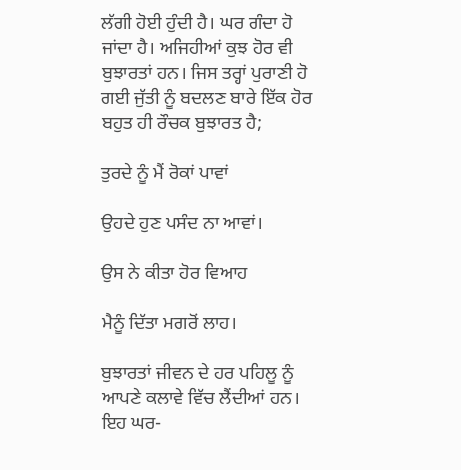ਲੱਗੀ ਹੋਈ ਹੁੰਦੀ ਹੈ। ਘਰ ਗੰਦਾ ਹੋ ਜਾਂਦਾ ਹੈ। ਅਜਿਹੀਆਂ ਕੁਝ ਹੋਰ ਵੀ ਬੁਝਾਰਤਾਂ ਹਨ। ਜਿਸ ਤਰ੍ਹਾਂ ਪੁਰਾਣੀ ਹੋ ਗਈ ਜੁੱਤੀ ਨੂੰ ਬਦਲਣ ਬਾਰੇ ਇੱਕ ਹੋਰ ਬਹੁਤ ਹੀ ਰੌਚਕ ਬੁਝਾਰਤ ਹੈ;

ਤੁਰਦੇ ਨੂੰ ਮੈਂ ਰੋਕਾਂ ਪਾਵਾਂ

ਉਹਦੇ ਹੁਣ ਪਸੰਦ ਨਾ ਆਵਾਂ।

ਉਸ ਨੇ ਕੀਤਾ ਹੋਰ ਵਿਆਹ

ਮੈਨੂੰ ਦਿੱਤਾ ਮਗਰੋਂ ਲਾਹ।

ਬੁਝਾਰਤਾਂ ਜੀਵਨ ਦੇ ਹਰ ਪਹਿਲੂ ਨੂੰ ਆਪਣੇ ਕਲਾਵੇ ਵਿੱਚ ਲੈਂਦੀਆਂ ਹਨ। ਇਹ ਘਰ-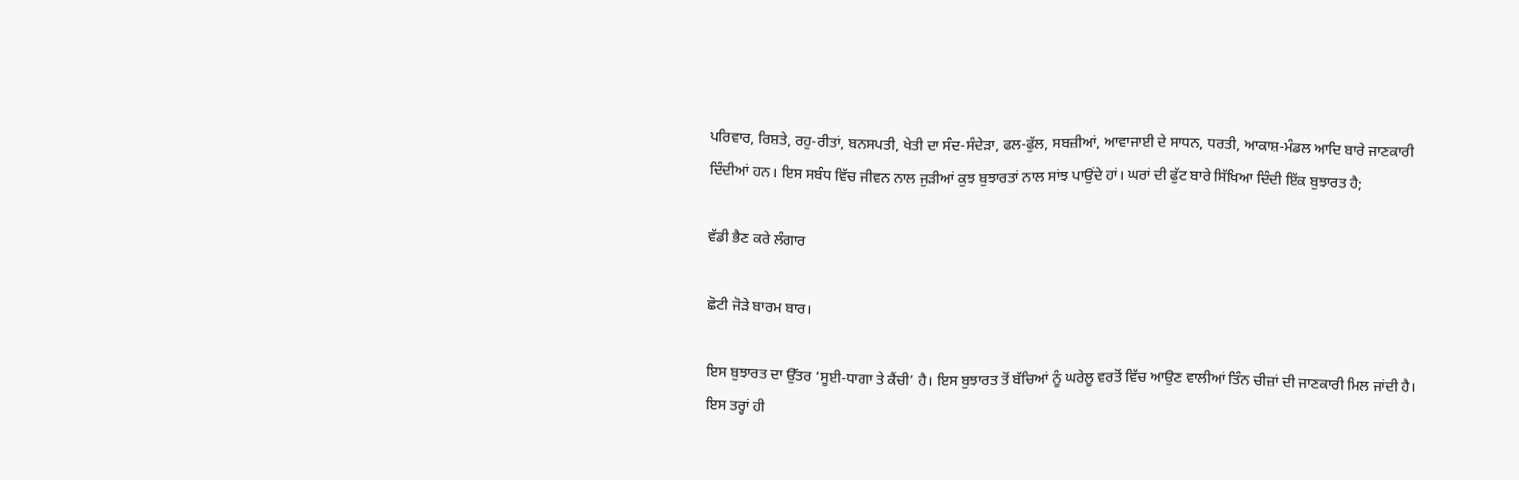ਪਰਿਵਾਰ, ਰਿਸ਼ਤੇ, ਰਹੁ-ਰੀਤਾਂ, ਬਨਸਪਤੀ, ਖੇਤੀ ਦਾ ਸੰਦ-ਸੰਦੇੜਾ, ਫਲ-ਫੁੱਲ, ਸਬਜ਼ੀਆਂ, ਆਵਾਜਾਈ ਦੇ ਸਾਧਨ, ਧਰਤੀ, ਆਕਾਸ਼-ਮੰਡਲ ਆਦਿ ਬਾਰੇ ਜਾਣਕਾਰੀ ਦਿੰਦੀਆਂ ਹਨ। ਇਸ ਸਬੰਧ ਵਿੱਚ ਜੀਵਨ ਨਾਲ ਜੁੜੀਆਂ ਕੁਝ ਬੁਝਾਰਤਾਂ ਨਾਲ ਸਾਂਝ ਪਾਉਂਦੇ ਹਾਂ। ਘਰਾਂ ਦੀ ਫੁੱਟ ਬਾਰੇ ਸਿੱਖਿਆ ਦਿੰਦੀ ਇੱਕ ਬੁਝਾਰਤ ਹੈ;

ਵੱਡੀ ਭੈਣ ਕਰੇ ਲੰਗਾਰ

ਛੋਟੀ ਜੋੜੇ ਬਾਰਮ ਬਾਰ।

ਇਸ ਬੁਝਾਰਤ ਦਾ ਉੱਤਰ ‘ਸੂਈ-ਧਾਗਾ ਤੇ ਕੈਂਚੀ’ ਹੈ। ਇਸ ਬੁਝਾਰਤ ਤੋਂ ਬੱਚਿਆਂ ਨੂੰ ਘਰੇਲੂ ਵਰਤੋਂ ਵਿੱਚ ਆਉਣ ਵਾਲੀਆਂ ਤਿੰਨ ਚੀਜ਼ਾਂ ਦੀ ਜਾਣਕਾਰੀ ਮਿਲ ਜਾਂਦੀ ਹੈ। ਇਸ ਤਰ੍ਹਾਂ ਹੀ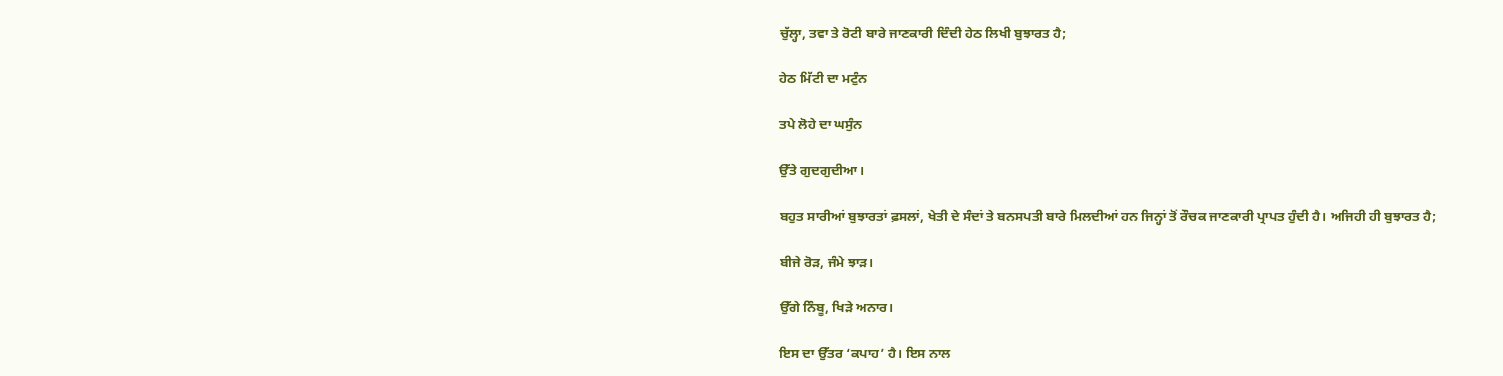ਚੁੱਲ੍ਹਾ, ਤਵਾ ਤੇ ਰੋਟੀ ਬਾਰੇ ਜਾਣਕਾਰੀ ਦਿੰਦੀ ਹੇਠ ਲਿਖੀ ਬੁਝਾਰਤ ਹੈ;

ਹੇਠ ਮਿੱਟੀ ਦਾ ਮਟੁੰਨ

ਤਪੇ ਲੋਹੇ ਦਾ ਘਸੁੰਨ

ਉੱਤੇ ਗੁਦਗੁਦੀਆ।

ਬਹੁਤ ਸਾਰੀਆਂ ਬੁਝਾਰਤਾਂ ਫ਼ਸਲਾਂ, ਖੇਤੀ ਦੇ ਸੰਦਾਂ ਤੇ ਬਨਸਪਤੀ ਬਾਰੇ ਮਿਲਦੀਆਂ ਹਨ ਜਿਨ੍ਹਾਂ ਤੋਂ ਰੌਚਕ ਜਾਣਕਾਰੀ ਪ੍ਰਾਪਤ ਹੁੰਦੀ ਹੈ। ਅਜਿਹੀ ਹੀ ਬੁਝਾਰਤ ਹੈ;

ਬੀਜੇ ਰੋੜ, ਜੰਮੇ ਝਾੜ।

ਉੱਗੇ ਨਿੰਬੂ, ਖਿੜੇ ਅਨਾਰ।

ਇਸ ਦਾ ਉੱਤਰ ‘ਕਪਾਹ’ ਹੈ। ਇਸ ਨਾਲ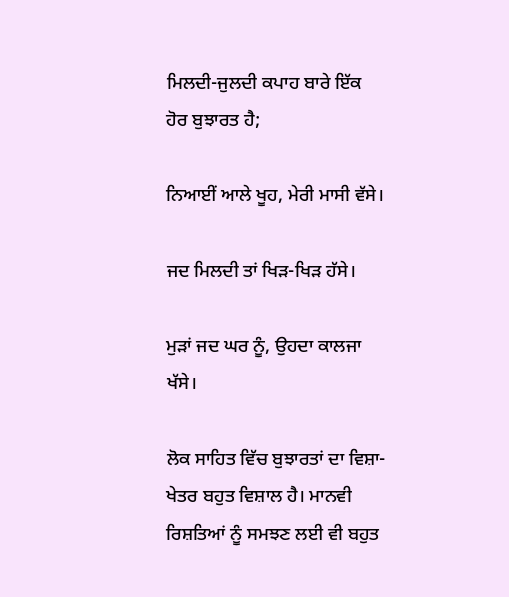ਮਿਲਦੀ-ਜੁਲਦੀ ਕਪਾਹ ਬਾਰੇ ਇੱਕ ਹੋਰ ਬੁਝਾਰਤ ਹੈ;

ਨਿਆਈਂ ਆਲੇ ਖੂਹ, ਮੇਰੀ ਮਾਸੀ ਵੱਸੇ।

ਜਦ ਮਿਲਦੀ ਤਾਂ ਖਿੜ-ਖਿੜ ਹੱਸੇ।

ਮੁੜਾਂ ਜਦ ਘਰ ਨੂੰ, ਉਹਦਾ ਕਾਲਜਾ ਖੱਸੇ।

ਲੋਕ ਸਾਹਿਤ ਵਿੱਚ ਬੁਝਾਰਤਾਂ ਦਾ ਵਿਸ਼ਾ-ਖੇਤਰ ਬਹੁਤ ਵਿਸ਼ਾਲ ਹੈ। ਮਾਨਵੀ ਰਿਸ਼ਤਿਆਂ ਨੂੰ ਸਮਝਣ ਲਈ ਵੀ ਬਹੁਤ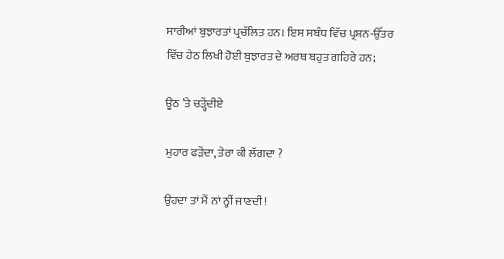ਸਾਰੀਆਂ ਬੁਝਾਰਤਾਂ ਪ੍ਰਚੱਲਿਤ ਹਨ। ਇਸ ਸਬੰਧ ਵਿੱਚ ਪ੍ਰਸ਼ਨ-ਉੱਤਰ ਵਿੱਚ ਹੇਠ ਲਿਖੀ ਹੋਈ ਬੁਝਾਰਤ ਦੇ ਅਰਥ ਬਹੁਤ ਗਹਿਰੇ ਹਨ;

ਊਠ ’ਤੇ ਚੜ੍ਹੇਂਦੀਏ

ਮੁਹਾਰ ਫੜੇਂਦਾ, ਤੇਰਾ ਕੀ ਲੱਗਦਾ ?

ਉਹਦਾ ਤਾਂ ਮੈਂ ਨਾਂ ਨ੍ਹੀਂ ਜਾਣਦੀ!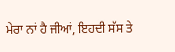ਮੇਰਾ ਨਾਂ ਹੈ ਜੀਆਂ, ਇਹਦੀ ਸੱਸ ਤੇ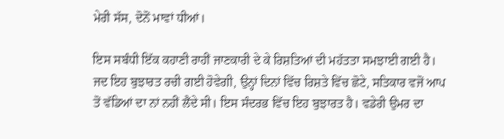ਮੇਰੀ ਸੱਸ, ਦੋਨੋਂ ਮਾਵਾਂ ਧੀਆਂ।

ਇਸ ਸਬੰਧੀ ਇੱਕ ਕਹਾਣੀ ਰਾਹੀਂ ਜਾਣਕਾਰੀ ਦੇ ਕੇ ਰਿਸ਼ਤਿਆਂ ਦੀ ਮਹੱਤਤਾ ਸਮਝਾਈ ਗਈ ਹੈ। ਜਦ ਇਹ ਬੁਝਾਰਤ ਰਚੀ ਗਈ ਹੋਵੇਗੀ, ਉਨ੍ਹਾਂ ਦਿਨਾਂ ਵਿੱਚ ਰਿਸ਼ਤੇ ਵਿੱਚ ਛੋਟੇ, ਸਤਿਕਾਰ ਵਜੋਂ ਆਪ ਤੋਂ ਵੱਡਿਆਂ ਦਾ ਨਾਂ ਨਹੀਂ ਲੈਂਦੇ ਸੀ। ਇਸ ਸੰਦਰਭ ਵਿੱਚ ਇਹ ਬੁਝਾਰਤ ਹੈ। ਵਡੇਰੀ ਉਮਰ ਦਾ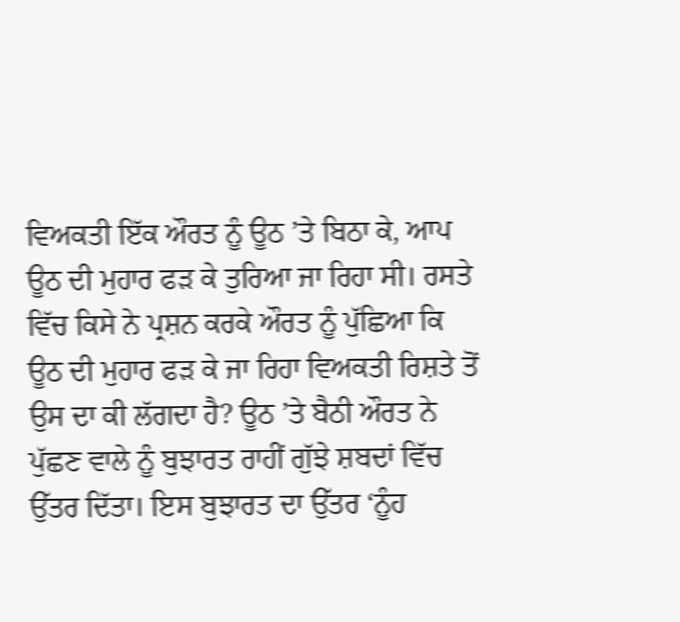ਵਿਅਕਤੀ ਇੱਕ ਔਰਤ ਨੂੰ ਊਠ ’ਤੇ ਬਿਠਾ ਕੇ, ਆਪ ਊਠ ਦੀ ਮੁਹਾਰ ਫੜ ਕੇ ਤੁਰਿਆ ਜਾ ਰਿਹਾ ਸੀ। ਰਸਤੇ ਵਿੱਚ ਕਿਸੇ ਨੇ ਪ੍ਰਸ਼ਨ ਕਰਕੇ ਔਰਤ ਨੂੰ ਪੁੱਛਿਆ ਕਿ ਊਠ ਦੀ ਮੁਹਾਰ ਫੜ ਕੇ ਜਾ ਰਿਹਾ ਵਿਅਕਤੀ ਰਿਸ਼ਤੇ ਤੋਂ ਉਸ ਦਾ ਕੀ ਲੱਗਦਾ ਹੈ? ਊਠ ’ਤੇ ਬੈਠੀ ਔਰਤ ਨੇ ਪੁੱਛਣ ਵਾਲੇ ਨੂੰ ਬੁਝਾਰਤ ਰਾਹੀਂ ਗੁੱਝੇ ਸ਼ਬਦਾਂ ਵਿੱਚ ਉੱਤਰ ਦਿੱਤਾ। ਇਸ ਬੁਝਾਰਤ ਦਾ ਉੱਤਰ ‘ਨੂੰਹ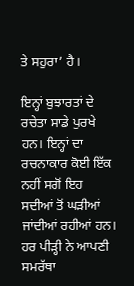ਤੇ ਸਹੁਰਾ’ ਹੈ।

ਇਨ੍ਹਾਂ ਬੁਝਾਰਤਾਂ ਦੇ ਰਚੇਤਾ ਸਾਡੇ ਪੁਰਖੇ ਹਨ। ਇਨ੍ਹਾਂ ਦਾ ਰਚਨਾਕਾਰ ਕੋਈ ਇੱਕ ਨਹੀਂ ਸਗੋਂ ਇਹ ਸਦੀਆਂ ਤੋਂ ਘੜੀਆਂ ਜਾਂਦੀਆਂ ਰਹੀਆਂ ਹਨ। ਹਰ ਪੀੜ੍ਹੀ ਨੇ ਆਪਣੀ ਸਮਰੱਥਾ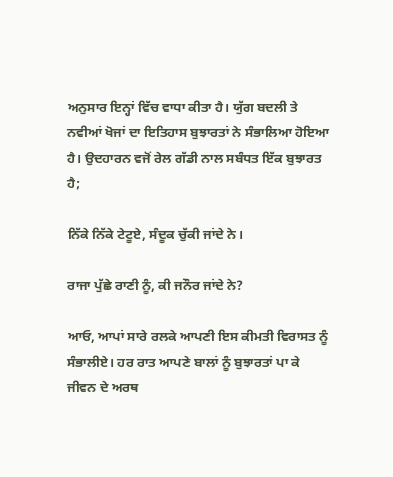ਅਨੁਸਾਰ ਇਨ੍ਹਾਂ ਵਿੱਚ ਵਾਧਾ ਕੀਤਾ ਹੈ। ਯੁੱਗ ਬਦਲੀ ਤੇ ਨਵੀਆਂ ਖੋਜਾਂ ਦਾ ਇਤਿਹਾਸ ਬੁਝਾਰਤਾਂ ਨੇ ਸੰਭਾਲਿਆ ਹੋਇਆ ਹੈ। ਉਦਹਾਰਨ ਵਜੋਂ ਰੇਲ ਗੱਡੀ ਨਾਲ ਸਬੰਧਤ ਇੱਕ ਬੁਝਾਰਤ ਹੈ;

ਨਿੱਕੇ ਨਿੱਕੇ ਟੇਟੂਏ, ਸੰਦੂਕ ਚੁੱਕੀ ਜਾਂਦੇ ਨੇ।

ਰਾਜਾ ਪੁੱਛੇ ਰਾਣੀ ਨੂੰ, ਕੀ ਜਨੌਰ ਜਾਂਦੇ ਨੇ?

ਆਓ, ਆਪਾਂ ਸਾਰੇ ਰਲਕੇ ਆਪਣੀ ਇਸ ਕੀਮਤੀ ਵਿਰਾਸਤ ਨੂੰ ਸੰਭਾਲੀਏ। ਹਰ ਰਾਤ ਆਪਣੇ ਬਾਲਾਂ ਨੂੰ ਬੁਝਾਰਤਾਂ ਪਾ ਕੇ ਜੀਵਨ ਦੇ ਅਰਥ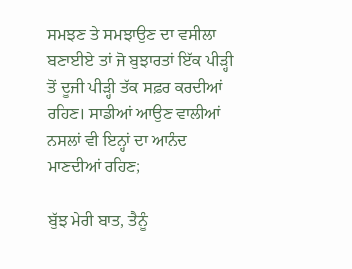ਸਮਝਣ ਤੇ ਸਮਝਾਉਣ ਦਾ ਵਸੀਲਾ ਬਣਾਈਏ ਤਾਂ ਜੋ ਬੁਝਾਰਤਾਂ ਇੱਕ ਪੀੜ੍ਹੀ ਤੋਂ ਦੂਜੀ ਪੀੜ੍ਹੀ ਤੱਕ ਸਫ਼ਰ ਕਰਦੀਆਂ ਰਹਿਣ। ਸਾਡੀਆਂ ਆਉਣ ਵਾਲੀਆਂ ਨਸਲਾਂ ਵੀ ਇਨ੍ਹਾਂ ਦਾ ਆਨੰਦ ਮਾਣਦੀਆਂ ਰਹਿਣ;

ਬੁੱਝ ਮੇਰੀ ਬਾਤ, ਤੈਨੂੰ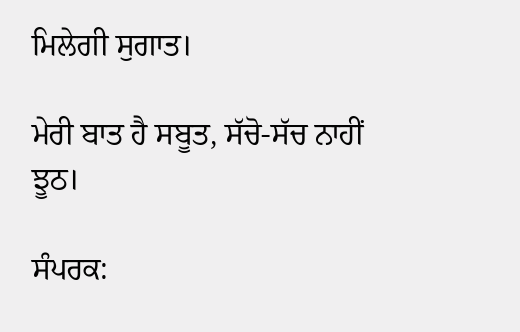ਮਿਲੇਗੀ ਸੁਗਾਤ।

ਮੇਰੀ ਬਾਤ ਹੈ ਸਬੂਤ, ਸੱਚੋ-ਸੱਚ ਨਾਹੀਂ ਝੂਠ।

ਸੰਪਰਕ: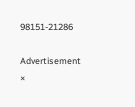98151-21286

Advertisement
×